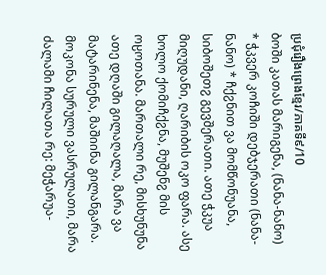ប្រជុំរឿងព្រេងខ្មែរ/ភាគទី៩/10
ბოში კათას მარიგენა, (ნანა-ნანო) * ჭკვერ კოჩიში დებჯერათი (ნანა-ნანო) * ჩქჷნით ვა მომწონუანა, სიბოშეთჷ გევშერათი. ათე ჭკუა მიღუდანი, ღარიბის ოკო ფარა. ასე ხოლო ქომიჩქჷნა, მუშენჷ მის ოჸოთანა. მართალი რე, მისხუნუნა ათე დღაში გილაღალა, მარა ვა მატარინენა, მაშიინა გილანგარა. მოკონა სურული ვასრულათი, მარა ძალამი ჩილათა რე: მეჭარუა-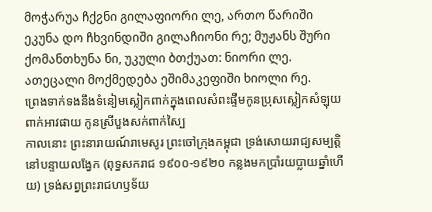მოჭარუა ჩქჷნი გილაფიორი ლე, ართო წარიში ეკუნა დო ჩხვინდიში გილაჩიონი რე; მუჟანს შური ქომანთხუნა ნი, უკული ბთქუათ: ნიორი ლე. ათეცალი მოქმედება ეშიმაკეფიში ხიოლი რე.
ព្រេងទាក់ទងនឹងទំនៀមស្លៀកពាក់ក្នុងពេលសំពះផ្ទឹមកូនប្រុសស្លៀកសំឡុយ ពាក់អាវផាយ កូនស្រីបួងសក់ពាក់ស្បៃ
កាលនោះ ព្រះនារាយណ៍រាមេសូរ ព្រះចៅក្រុងកម្ពុជា ទ្រង់សោយរាជ្យសម្បត្តិនៅបន្ទាយលង្វែក (ពុទ្ធសករាជ ១៩០០-១៩២០ កន្លងមកប្រាំរយប្លាយឆ្នាំហើយ) ទ្រង់សព្វព្រះរាជហឫទ័យ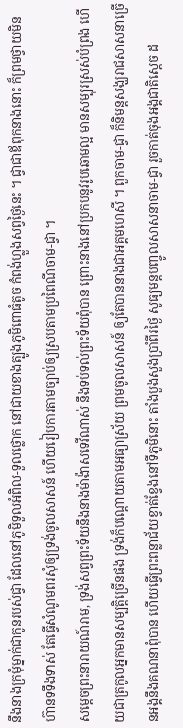នឹងនាងក្រមុំម្នាក់ជាកូនរបស់ជ្វា ដែលនៅភូមិទួលអំពិល-ទួលថ្លោក នៅជាយខាងត្បូងភូមិពោធំតូច កំពង់ហ្លួងសព្វថ្ងៃនេះ ។ ជ្វាជាឪពុកនាងនោះ ក៏ព្រមថ្វាយមិនហ៊ានទទឹងទាស់ តែធ្វើសំណូមពរសុំឲ្យទ្រង់ចូលសាសន៍ ហើយរៀបការតាមច្បាប់ឲ្យស្របតាមប្រពៃណីចាម-ជ្វា ។
សម្ដេចព្រះនារាយណ៍រាម, ទ្រង់សព្វព្រះទ័យនឹងនាងម៉ាង៉ាសទេវីណាស់ នឹងទប់ទល់ព្រះទ័យពុំបាន ព្រោះនាងនៅប្រកបនូវរូបឆោមល្អ មានសម្បុរស្រស់បំព្រង ហើយជាត្រកូលអ្នកមានសម្បត្តិច្រើនផង ទ្រង់ក៏បណ្ដោយតាមអធ្យាស្រ័យ ព្រមចូលសាសន៍ ឲ្យតែបាននាងជាអគ្គមហេសី ។ ពួកចាម-ជ្វា ក៏និមន្តសង្ឃរាជសាសនាច្រើនអង្គនឹងគណនាពុំបាន ហើយធ្វើព្រះពន្លាជ័យខ្វាត់ខ្វែងនៅទីភូមិនោះ តាំងបួងសួងប្រាំពីរថ្ងៃ សូធ្យមន្តបញ្ចូលសាសនាចាម-ជ្វា រួចកាត់ចុងអង្គជាតិស្ដេច ដ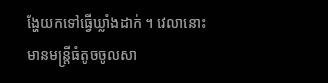ង្ហែយកទៅធ្វើឃ្លាំងដាក់ ។ វេលានោះ មានមន្ត្រីធំតូចចូលសា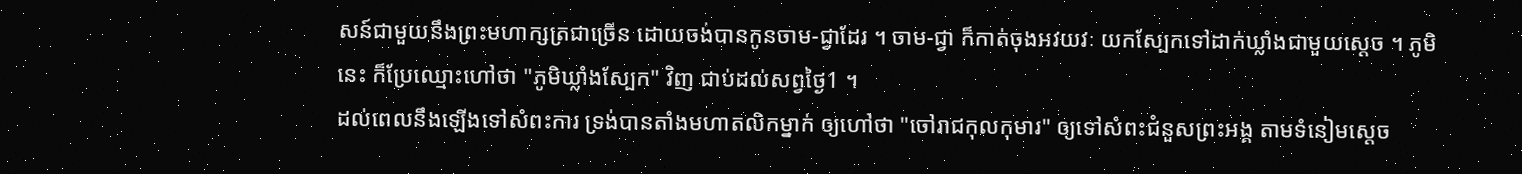សន៍ជាមួយនឹងព្រះមហាក្សត្រជាច្រើន ដោយចង់បានកូនចាម-ជ្វាដែរ ។ ចាម-ជ្វា ក៏កាត់ចុងអវយវៈ យកស្បែកទៅដាក់ឃ្លាំងជាមួយស្ដេច ។ ភូមិនេះ ក៏ប្រែឈ្មោះហៅថា "ភូមិឃ្លាំងស្បែក" វិញ ជាប់ដល់សព្វថ្ងៃ1 ។
ដល់ពេលនឹងឡើងទៅសំពះការ ទ្រង់បានតាំងមហាតលិកម្នាក់ ឲ្យហៅថា "ចៅរាជកុលកុមារ" ឲ្យទៅសំពះជំនួសព្រះអង្គ តាមទំនៀមស្ដេច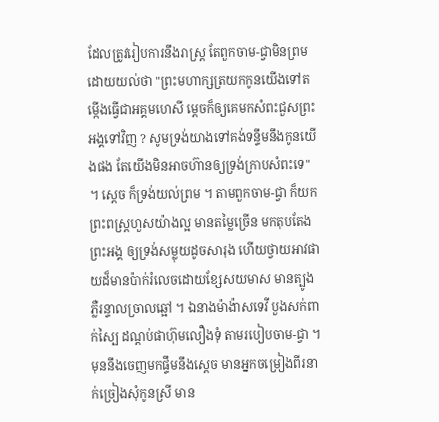ដែលត្រូវរៀបការនឹងរាស្ត្រ តែពួកចាម-ជ្វាមិនព្រម ដោយយល់ថា "ព្រះមហាក្សត្រយកកូនយើងទៅតម្កើងធ្វើជាអគ្គមហេសី ម្ដេចក៏ឲ្យគេមកសំពះជួសព្រះអង្គទៅវិញ ? សូមទ្រង់យាងទៅគង់ទន្ទឹមនឹងកូនយើងផង តែយើងមិនអាចហ៊ានឲ្យទ្រង់ក្រាបសំពះទេ" ។ ស្ដេច ក៏ទ្រង់យល់ព្រម ។ តាមពួកចាម-ជ្វា ក៏យកព្រះពស្ត្រហួសយ៉ាងល្អ មានតម្លៃច្រើន មកតុបតែងព្រះអង្គ ឲ្យទ្រង់សម្លុយដូចសារុង ហើយថ្វាយអាវផាយដ៏មានប៉ាក់រំលេចដោយខ្សែសយមាស មានត្បូងភ្លឺរន្ទាលច្រាលឆ្អៅ ។ ឯនាងម៉ាង៉ាសទេវី បួងសក់ពាក់ស្បៃ ដណ្ដប់ផាហ៊ុមលឿងទុំ តាមរបៀបចាម-ជ្វា ។ មុននឹងចេញមកផ្ទឹមនឹងស្ដេច មានអ្នកចម្រៀងពីរនាក់ច្រៀងសុំកូនស្រី មាន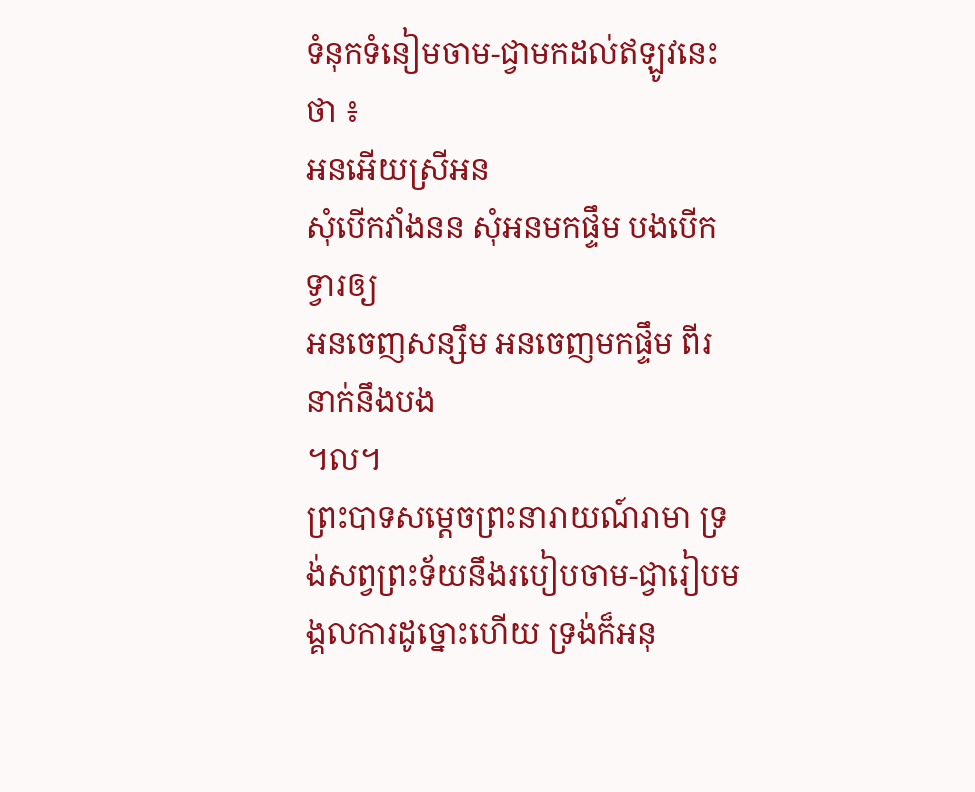ទំនុកទំនៀមចាម-ជ្វាមកដល់ឥឡូវនេះថា ៖
អនអើយស្រីអន
សុំបើកវាំងនន សុំអនមកផ្ទឹម បងបើកទ្វារឲ្យ
អនចេញសន្សឹម អនចេញមកផ្ទឹម ពីរនាក់នឹងបង
។ល។
ព្រះបាទសម្ដេចព្រះនារាយណ៍រាមា ទ្រង់សព្វព្រះទ័យនឹងរបៀបចាម-ជ្វារៀបមង្គលការដូច្នោះហើយ ទ្រង់ក៏អនុ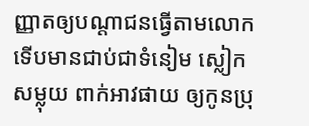ញ្ញាតឲ្យបណ្ដាជនធ្វើតាមលោក ទើបមានជាប់ជាទំនៀម ស្លៀកសម្លុយ ពាក់អាវផាយ ឲ្យកូនប្រុ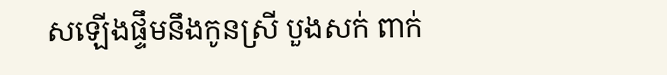សឡើងផ្ទឹមនឹងកូនស្រី បួងសក់ ពាក់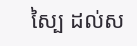ស្បៃ ដល់ស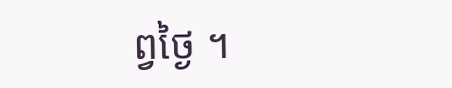ព្វថ្ងៃ ។